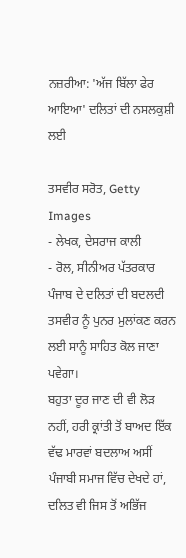ਨਜ਼ਰੀਆ: 'ਅੱਜ ਬਿੱਲਾ ਫੇਰ ਆਇਆ' ਦਲਿਤਾਂ ਦੀ ਨਸਲਕੁਸ਼ੀ ਲਈ

ਤਸਵੀਰ ਸਰੋਤ, Getty Images
- ਲੇਖਕ, ਦੇਸਰਾਜ ਕਾਲੀ
- ਰੋਲ, ਸੀਨੀਅਰ ਪੱਤਰਕਾਰ
ਪੰਜਾਬ ਦੇ ਦਲਿਤਾਂ ਦੀ ਬਦਲਦੀ ਤਸਵੀਰ ਨੂੰ ਪੁਨਰ ਮੁਲਾਂਕਣ ਕਰਨ ਲਈ ਸਾਨੂੰ ਸਾਹਿਤ ਕੋਲ ਜਾਣਾ ਪਵੇਗਾ।
ਬਹੁਤਾ ਦੂਰ ਜਾਣ ਦੀ ਵੀ ਲੋੜ ਨਹੀਂ, ਹਰੀ ਕ੍ਰਾਂਤੀ ਤੋਂ ਬਾਅਦ ਇੱਕ ਵੱਢ ਮਾਰਵਾਂ ਬਦਲਾਅ ਅਸੀਂ ਪੰਜਾਬੀ ਸਮਾਜ ਵਿੱਚ ਦੇਖਦੇ ਹਾਂ, ਦਲਿਤ ਵੀ ਜਿਸ ਤੋਂ ਅਭਿੱਜ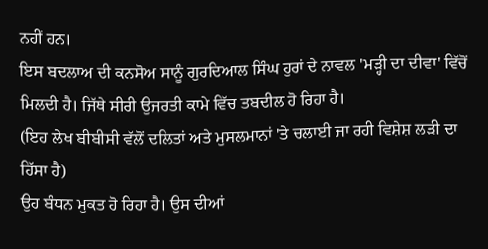ਨਹੀਂ ਹਨ।
ਇਸ ਬਦਲਾਅ ਦੀ ਕਨਸੋਅ ਸਾਨੂੰ ਗੁਰਦਿਆਲ ਸਿੰਘ ਹੁਰਾਂ ਦੇ ਨਾਵਲ 'ਮੜ੍ਹੀ ਦਾ ਦੀਵਾ' ਵਿੱਚੋਂ ਮਿਲਦੀ ਹੈ। ਜਿੱਥੇ ਸੀਰੀ ਉਜਰਤੀ ਕਾਮੇ ਵਿੱਚ ਤਬਦੀਲ ਹੋ ਰਿਹਾ ਹੈ।
(ਇਹ ਲੇਖ ਬੀਬੀਸੀ ਵੱਲੋਂ ਦਲਿਤਾਂ ਅਤੇ ਮੁਸਲਮਾਨਾਂ 'ਤੇ ਚਲਾਈ ਜਾ ਰਹੀ ਵਿਸ਼ੇਸ਼ ਲੜੀ ਦਾ ਹਿੱਸਾ ਹੈ)
ਉਹ ਬੰਧਨ ਮੁਕਤ ਹੋ ਰਿਹਾ ਹੈ। ਉਸ ਦੀਆਂ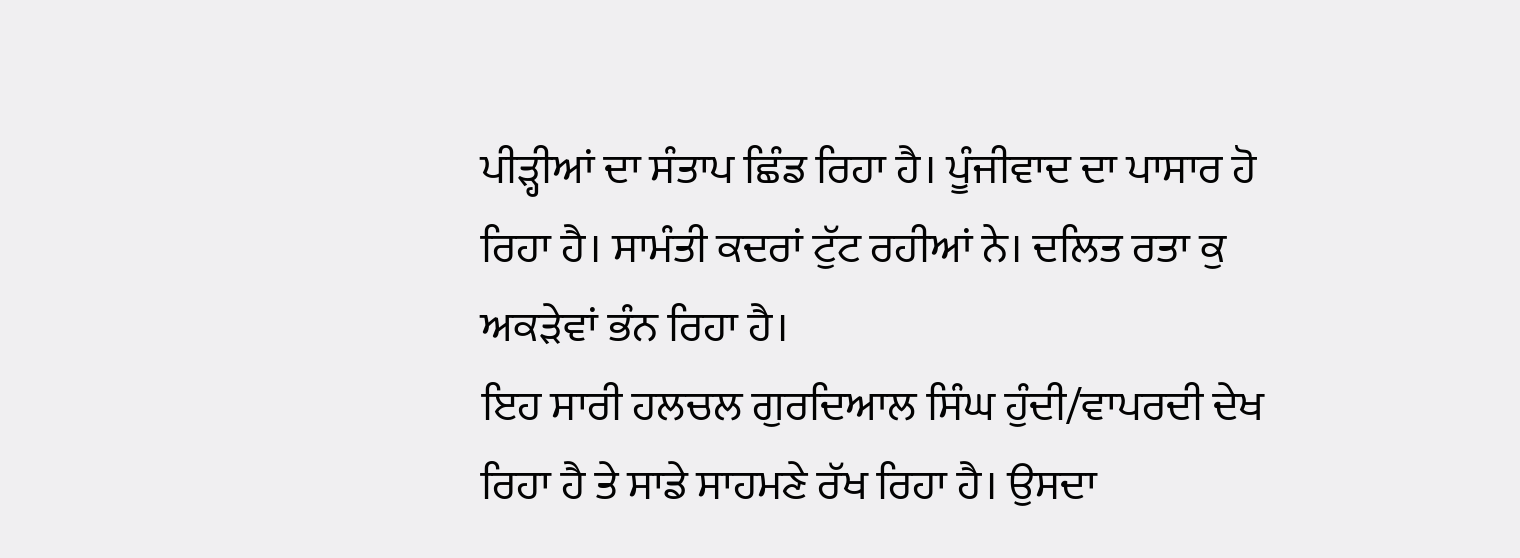ਪੀੜ੍ਹੀਆਂ ਦਾ ਸੰਤਾਪ ਛਿੰਡ ਰਿਹਾ ਹੈ। ਪੂੰਜੀਵਾਦ ਦਾ ਪਾਸਾਰ ਹੋ ਰਿਹਾ ਹੈ। ਸਾਮੰਤੀ ਕਦਰਾਂ ਟੁੱਟ ਰਹੀਆਂ ਨੇ। ਦਲਿਤ ਰਤਾ ਕੁ ਅਕੜੇਵਾਂ ਭੰਨ ਰਿਹਾ ਹੈ।
ਇਹ ਸਾਰੀ ਹਲਚਲ ਗੁਰਦਿਆਲ ਸਿੰਘ ਹੁੰਦੀ/ਵਾਪਰਦੀ ਦੇਖ ਰਿਹਾ ਹੈ ਤੇ ਸਾਡੇ ਸਾਹਮਣੇ ਰੱਖ ਰਿਹਾ ਹੈ। ਉਸਦਾ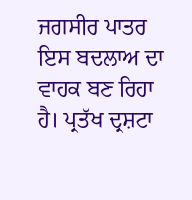ਜਗਸੀਰ ਪਾਤਰ ਇਸ ਬਦਲਾਅ ਦਾ ਵਾਹਕ ਬਣ ਰਿਹਾ ਹੈ। ਪ੍ਰਤੱਖ ਦ੍ਰਸ਼ਟਾ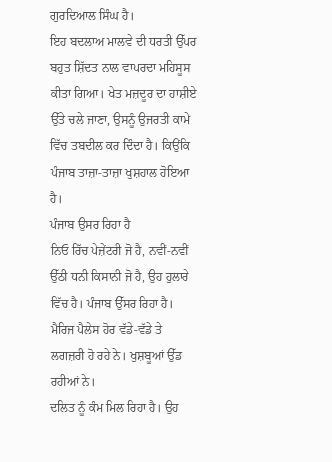ਗੁਰਦਿਆਲ ਸਿੰਘ ਹੈ।
ਇਹ ਬਦਲਾਅ ਮਾਲਵੇ ਦੀ ਧਰਤੀ ਉੱਪਰ ਬਹੁਤ ਸ਼ਿੱਦਤ ਨਾਲ ਵਾਪਰਦਾ ਮਹਿਸੂਸ ਕੀਤਾ ਗਿਆ। ਖੇਤ ਮਜ਼ਦੂਰ ਦਾ ਹਾਸ਼ੀਏ ਉੱਤੇ ਚਲੇ ਜਾਣਾ, ਉਸਨੂੰ ਉਜਰਤੀ ਕਾਮੇ ਵਿੱਚ ਤਬਦੀਲ ਕਰ ਦਿੰਦਾ ਹੈ। ਕਿਉਂਕਿ ਪੰਜਾਬ ਤਾਜ਼ਾ-ਤਾਜ਼ਾ ਖੁਸ਼ਹਾਲ ਹੋਇਆ ਹੈ।
ਪੰਜਾਬ ਉਸਰ ਰਿਹਾ ਹੈ
ਨਿਓ ਰਿੱਚ ਪੇਜ਼ੇਂਟਰੀ ਜੋ ਹੈ, ਨਵੀਂ-ਨਵੀਂ ਉੱਠੀ ਧਨੀ ਕਿਸਾਨੀ ਜੋ ਹੈ, ਉਹ ਹੁਲਾਰੇ ਵਿੱਚ ਹੈ। ਪੰਜਾਬ ਉੱਸਰ ਰਿਹਾ ਹੈ। ਮੈਰਿਜ ਪੈਲੇਸ ਹੋਰ ਵੱਡੇ-ਵੱਡੇ ਤੇ ਲਗਜ਼ਰੀ ਹੋ ਰਹੇ ਨੇ। ਖੁਸ਼ਬੂਆਂ ਉੱਡ ਰਹੀਆਂ ਨੇ।
ਦਲਿਤ ਨੂੰ ਕੰਮ ਮਿਲ ਰਿਹਾ ਹੈ। ਉਹ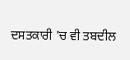ਦਸਤਕਾਰੀ 'ਚ ਵੀ ਤਬਦੀਲ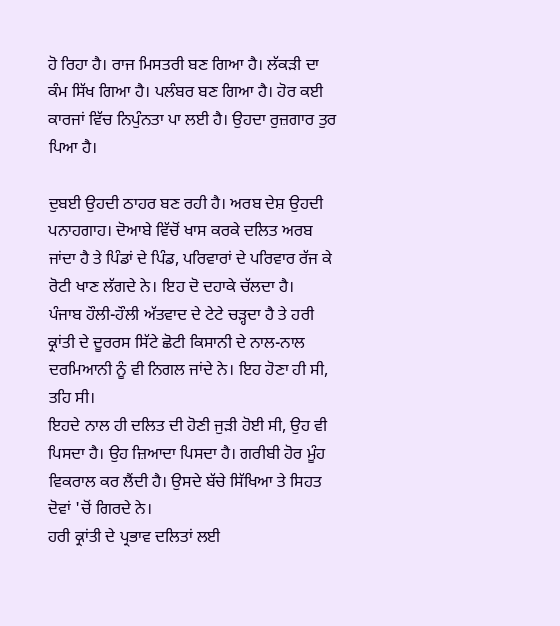ਹੋ ਰਿਹਾ ਹੈ। ਰਾਜ ਮਿਸਤਰੀ ਬਣ ਗਿਆ ਹੈ। ਲੱਕੜੀ ਦਾ ਕੰਮ ਸਿੱਖ ਗਿਆ ਹੈ। ਪਲੰਬਰ ਬਣ ਗਿਆ ਹੈ। ਹੋਰ ਕਈ ਕਾਰਜਾਂ ਵਿੱਚ ਨਿਪੁੰਨਤਾ ਪਾ ਲਈ ਹੈ। ਉਹਦਾ ਰੁਜ਼ਗਾਰ ਤੁਰ ਪਿਆ ਹੈ।

ਦੁਬਈ ਉਹਦੀ ਠਾਹਰ ਬਣ ਰਹੀ ਹੈ। ਅਰਬ ਦੇਸ਼ ਉਹਦੀ ਪਨਾਹਗਾਹ। ਦੋਆਬੇ ਵਿੱਚੋਂ ਖਾਸ ਕਰਕੇ ਦਲਿਤ ਅਰਬ ਜਾਂਦਾ ਹੈ ਤੇ ਪਿੰਡਾਂ ਦੇ ਪਿੰਡ, ਪਰਿਵਾਰਾਂ ਦੇ ਪਰਿਵਾਰ ਰੱਜ ਕੇ ਰੋਟੀ ਖਾਣ ਲੱਗਦੇ ਨੇ। ਇਹ ਦੋ ਦਹਾਕੇ ਚੱਲਦਾ ਹੈ।
ਪੰਜਾਬ ਹੌਲੀ-ਹੌਲੀ ਅੱਤਵਾਦ ਦੇ ਟੇਟੇ ਚੜ੍ਹਦਾ ਹੈ ਤੇ ਹਰੀ ਕ੍ਰਾਂਤੀ ਦੇ ਦੂਰਰਸ ਸਿੱਟੇ ਛੋਟੀ ਕਿਸਾਨੀ ਦੇ ਨਾਲ-ਨਾਲ ਦਰਮਿਆਨੀ ਨੂੰ ਵੀ ਨਿਗਲ ਜਾਂਦੇ ਨੇ। ਇਹ ਹੋਣਾ ਹੀ ਸੀ, ਤਹਿ ਸੀ।
ਇਹਦੇ ਨਾਲ ਹੀ ਦਲਿਤ ਦੀ ਹੋਣੀ ਜੁੜੀ ਹੋਈ ਸੀ, ਉਹ ਵੀ ਪਿਸਦਾ ਹੈ। ਉਹ ਜ਼ਿਆਦਾ ਪਿਸਦਾ ਹੈ। ਗਰੀਬੀ ਹੋਰ ਮੂੰਹ ਵਿਕਰਾਲ ਕਰ ਲੈਂਦੀ ਹੈ। ਉਸਦੇ ਬੱਚੇ ਸਿੱਖਿਆ ਤੇ ਸਿਹਤ ਦੋਵਾਂ 'ਚੋਂ ਗਿਰਦੇ ਨੇ।
ਹਰੀ ਕ੍ਰਾਂਤੀ ਦੇ ਪ੍ਰਭਾਵ ਦਲਿਤਾਂ ਲਈ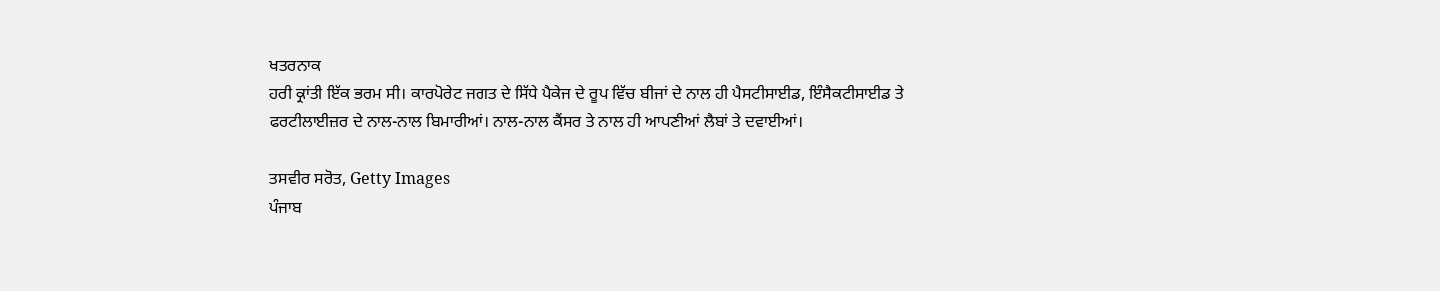ਖਤਰਨਾਕ
ਹਰੀ ਕ੍ਰਾਂਤੀ ਇੱਕ ਭਰਮ ਸੀ। ਕਾਰਪੋਰੇਟ ਜਗਤ ਦੇ ਸਿੱਧੇ ਪੈਕੇਜ ਦੇ ਰੂਪ ਵਿੱਚ ਬੀਜਾਂ ਦੇ ਨਾਲ ਹੀ ਪੈਸਟੀਸਾਈਡ, ਇੰਸੈਕਟੀਸਾਈਡ ਤੇ ਫਰਟੀਲਾਈਜ਼ਰ ਦੇ ਨਾਲ-ਨਾਲ ਬਿਮਾਰੀਆਂ। ਨਾਲ-ਨਾਲ ਕੈਂਸਰ ਤੇ ਨਾਲ ਹੀ ਆਪਣੀਆਂ ਲੈਬਾਂ ਤੇ ਦਵਾਈਆਂ।

ਤਸਵੀਰ ਸਰੋਤ, Getty Images
ਪੰਜਾਬ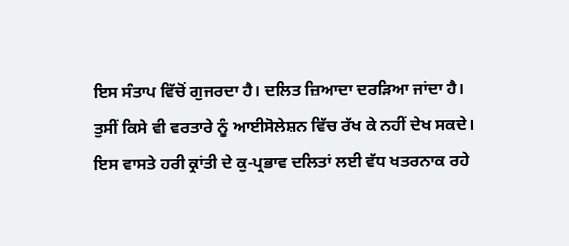ਇਸ ਸੰਤਾਪ ਵਿੱਚੋਂ ਗੁਜਰਦਾ ਹੈ। ਦਲਿਤ ਜ਼ਿਆਦਾ ਦਰੜਿਆ ਜਾਂਦਾ ਹੈ। ਤੁਸੀਂ ਕਿਸੇ ਵੀ ਵਰਤਾਰੇ ਨੂੰ ਆਈਸੋਲੇਸ਼ਨ ਵਿੱਚ ਰੱਖ ਕੇ ਨਹੀਂ ਦੇਖ ਸਕਦੇ। ਇਸ ਵਾਸਤੇ ਹਰੀ ਕ੍ਰਾਂਤੀ ਦੇ ਕੁ-ਪ੍ਰਭਾਵ ਦਲਿਤਾਂ ਲਈ ਵੱਧ ਖਤਰਨਾਕ ਰਹੇ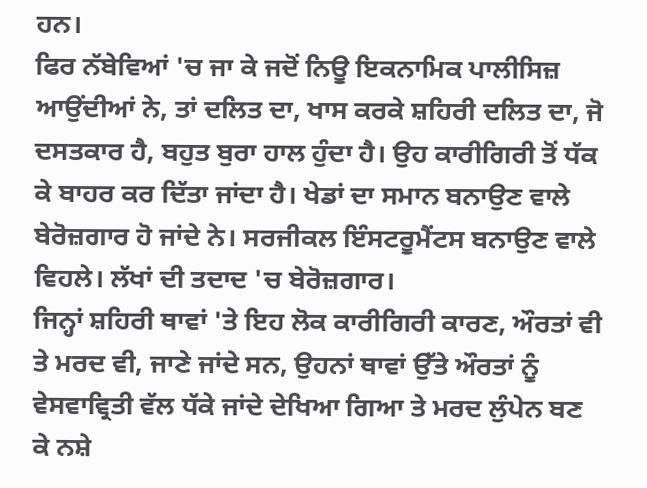ਹਨ।
ਫਿਰ ਨੱਬੇਵਿਆਂ 'ਚ ਜਾ ਕੇ ਜਦੋਂ ਨਿਊ ਇਕਨਾਮਿਕ ਪਾਲੀਸਿਜ਼ ਆਉਂਦੀਆਂ ਨੇ, ਤਾਂ ਦਲਿਤ ਦਾ, ਖਾਸ ਕਰਕੇ ਸ਼ਹਿਰੀ ਦਲਿਤ ਦਾ, ਜੋ ਦਸਤਕਾਰ ਹੈ, ਬਹੁਤ ਬੁਰਾ ਹਾਲ ਹੁੰਦਾ ਹੈ। ਉਹ ਕਾਰੀਗਿਰੀ ਤੋਂ ਧੱਕ ਕੇ ਬਾਹਰ ਕਰ ਦਿੱਤਾ ਜਾਂਦਾ ਹੈ। ਖੇਡਾਂ ਦਾ ਸਮਾਨ ਬਨਾਉਣ ਵਾਲੇ ਬੇਰੋਜ਼ਗਾਰ ਹੋ ਜਾਂਦੇ ਨੇ। ਸਰਜੀਕਲ ਇੰਸਟਰੂਮੈਂਟਸ ਬਨਾਉਣ ਵਾਲੇ ਵਿਹਲੇ। ਲੱਖਾਂ ਦੀ ਤਦਾਦ 'ਚ ਬੇਰੋਜ਼ਗਾਰ।
ਜਿਨ੍ਹਾਂ ਸ਼ਹਿਰੀ ਥਾਵਾਂ 'ਤੇ ਇਹ ਲੋਕ ਕਾਰੀਗਿਰੀ ਕਾਰਣ, ਔਰਤਾਂ ਵੀ ਤੇ ਮਰਦ ਵੀ, ਜਾਣੇ ਜਾਂਦੇ ਸਨ, ਉਹਨਾਂ ਥਾਵਾਂ ਉੱਤੇ ਔਰਤਾਂ ਨੂੰ ਵੇਸਵਾਵ੍ਰਿਤੀ ਵੱਲ ਧੱਕੇ ਜਾਂਦੇ ਦੇਖਿਆ ਗਿਆ ਤੇ ਮਰਦ ਲੁੰਪੇਨ ਬਣ ਕੇ ਨਸ਼ੇ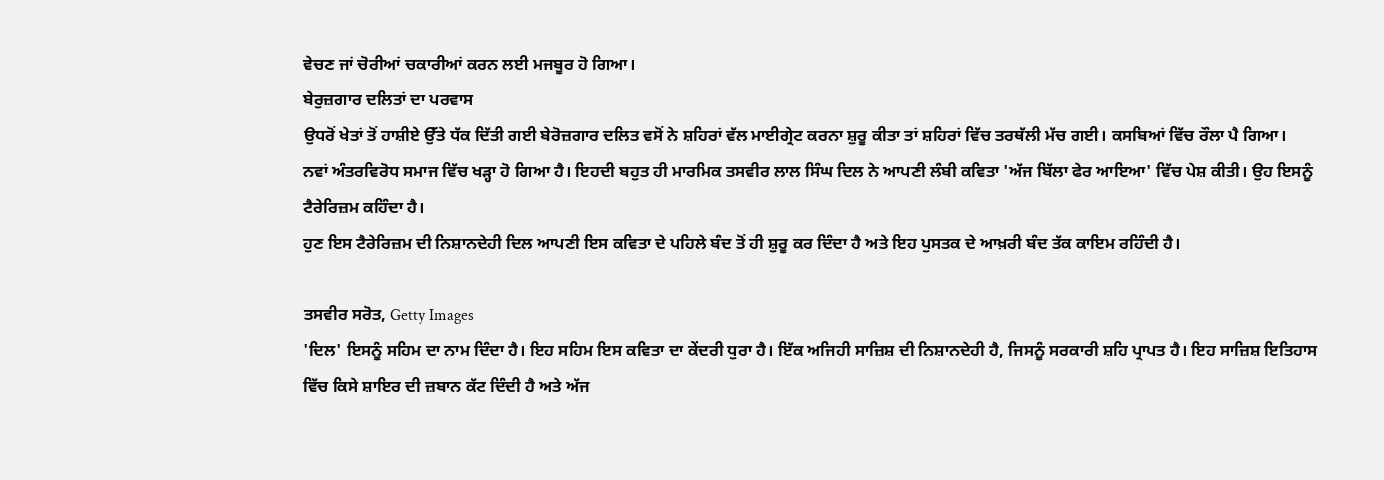ਵੇਚਣ ਜਾਂ ਚੋਰੀਆਂ ਚਕਾਰੀਆਂ ਕਰਨ ਲਈ ਮਜਬੂਰ ਹੋ ਗਿਆ।
ਬੇਰੁਜ਼ਗਾਰ ਦਲਿਤਾਂ ਦਾ ਪਰਵਾਸ
ਉਧਰੋਂ ਖੇਤਾਂ ਤੋਂ ਹਾਸ਼ੀਏ ਉੱਤੇ ਧੱਕ ਦਿੱਤੀ ਗਈ ਬੇਰੋਜ਼ਗਾਰ ਦਲਿਤ ਵਸੋਂ ਨੇ ਸ਼ਹਿਰਾਂ ਵੱਲ ਮਾਈਗ੍ਰੇਟ ਕਰਨਾ ਸ਼ੁਰੂ ਕੀਤਾ ਤਾਂ ਸ਼ਹਿਰਾਂ ਵਿੱਚ ਤਰਥੱਲੀ ਮੱਚ ਗਈ। ਕਸਬਿਆਂ ਵਿੱਚ ਰੌਲਾ ਪੈ ਗਿਆ।
ਨਵਾਂ ਅੰਤਰਵਿਰੋਧ ਸਮਾਜ ਵਿੱਚ ਖੜ੍ਹਾ ਹੋ ਗਿਆ ਹੈ। ਇਹਦੀ ਬਹੁਤ ਹੀ ਮਾਰਮਿਕ ਤਸਵੀਰ ਲਾਲ ਸਿੰਘ ਦਿਲ ਨੇ ਆਪਣੀ ਲੰਬੀ ਕਵਿਤਾ 'ਅੱਜ ਬਿੱਲਾ ਫੇਰ ਆਇਆ' ਵਿੱਚ ਪੇਸ਼ ਕੀਤੀ। ਉਹ ਇਸਨੂੰ ਟੈਰੇਰਿਜ਼ਮ ਕਹਿੰਦਾ ਹੈ।
ਹੁਣ ਇਸ ਟੈਰੇਰਿਜ਼ਮ ਦੀ ਨਿਸ਼ਾਨਦੇਹੀ ਦਿਲ ਆਪਣੀ ਇਸ ਕਵਿਤਾ ਦੇ ਪਹਿਲੇ ਬੰਦ ਤੋਂ ਹੀ ਸ਼ੁਰੂ ਕਰ ਦਿੰਦਾ ਹੈ ਅਤੇ ਇਹ ਪੁਸਤਕ ਦੇ ਆਖ਼ਰੀ ਬੰਦ ਤੱਕ ਕਾਇਮ ਰਹਿੰਦੀ ਹੈ।

ਤਸਵੀਰ ਸਰੋਤ, Getty Images
'ਦਿਲ' ਇਸਨੂੰ ਸਹਿਮ ਦਾ ਨਾਮ ਦਿੰਦਾ ਹੈ। ਇਹ ਸਹਿਮ ਇਸ ਕਵਿਤਾ ਦਾ ਕੇਂਦਰੀ ਧੁਰਾ ਹੈ। ਇੱਕ ਅਜਿਹੀ ਸਾਜ਼ਿਸ਼ ਦੀ ਨਿਸ਼ਾਨਦੇਹੀ ਹੈ, ਜਿਸਨੂੰ ਸਰਕਾਰੀ ਸ਼ਹਿ ਪ੍ਰਾਪਤ ਹੈ। ਇਹ ਸਾਜ਼ਿਸ਼ ਇਤਿਹਾਸ ਵਿੱਚ ਕਿਸੇ ਸ਼ਾਇਰ ਦੀ ਜ਼ਬਾਨ ਕੱਟ ਦਿੰਦੀ ਹੈ ਅਤੇ ਅੱਜ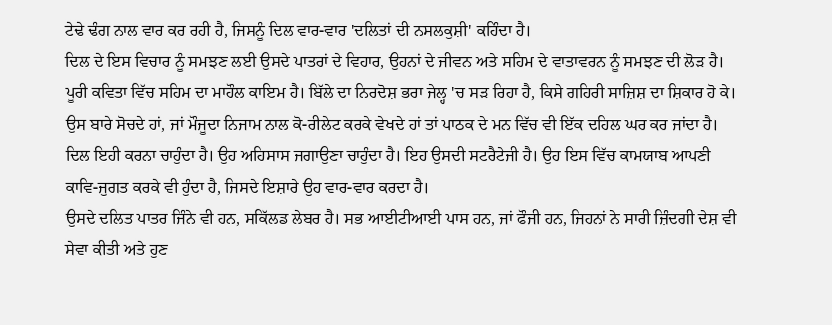ਟੇਢੇ ਢੰਗ ਨਾਲ ਵਾਰ ਕਰ ਰਹੀ ਹੈ, ਜਿਸਨੂੰ ਦਿਲ ਵਾਰ-ਵਾਰ 'ਦਲਿਤਾਂ ਦੀ ਨਸਲਕੁਸ਼ੀ' ਕਹਿੰਦਾ ਹੈ।
ਦਿਲ ਦੇ ਇਸ ਵਿਚਾਰ ਨੂੰ ਸਮਝਣ ਲਈ ਉਸਦੇ ਪਾਤਰਾਂ ਦੇ ਵਿਹਾਰ, ਉਹਨਾਂ ਦੇ ਜੀਵਨ ਅਤੇ ਸਹਿਮ ਦੇ ਵਾਤਾਵਰਨ ਨੂੰ ਸਮਝਣ ਦੀ ਲੋੜ ਹੈ। ਪੂਰੀ ਕਵਿਤਾ ਵਿੱਚ ਸਹਿਮ ਦਾ ਮਾਹੌਲ ਕਾਇਮ ਹੈ। ਬਿੱਲੇ ਦਾ ਨਿਰਦੋਸ਼ ਭਰਾ ਜੇਲ੍ਹ 'ਚ ਸੜ ਰਿਹਾ ਹੈ, ਕਿਸੇ ਗਹਿਰੀ ਸਾਜ਼ਿਸ਼ ਦਾ ਸ਼ਿਕਾਰ ਹੋ ਕੇ। ਉਸ ਬਾਰੇ ਸੋਚਦੇ ਹਾਂ, ਜਾਂ ਮੌਜੂਦਾ ਨਿਜਾਮ ਨਾਲ ਕੋ-ਰੀਲੇਟ ਕਰਕੇ ਵੇਖਦੇ ਹਾਂ ਤਾਂ ਪਾਠਕ ਦੇ ਮਨ ਵਿੱਚ ਵੀ ਇੱਕ ਦਹਿਲ ਘਰ ਕਰ ਜਾਂਦਾ ਹੈ।
ਦਿਲ ਇਹੀ ਕਰਨਾ ਚਾਹੁੰਦਾ ਹੈ। ਉਹ ਅਹਿਸਾਸ ਜਗਾਉਣਾ ਚਾਹੁੰਦਾ ਹੈ। ਇਹ ਉਸਦੀ ਸਟਰੈਟੇਜੀ ਹੈ। ਉਹ ਇਸ ਵਿੱਚ ਕਾਮਯਾਬ ਆਪਣੀ ਕਾਵਿ-ਜੁਗਤ ਕਰਕੇ ਵੀ ਹੁੰਦਾ ਹੈ, ਜਿਸਦੇ ਇਸ਼ਾਰੇ ਉਹ ਵਾਰ-ਵਾਰ ਕਰਦਾ ਹੈ।
ਉਸਦੇ ਦਲਿਤ ਪਾਤਰ ਜਿੰਨੇ ਵੀ ਹਨ, ਸਕਿੱਲਡ ਲੇਬਰ ਹੈ। ਸਭ ਆਈਟੀਆਈ ਪਾਸ ਹਨ, ਜਾਂ ਫੌਜੀ ਹਨ, ਜਿਹਨਾਂ ਨੇ ਸਾਰੀ ਜ਼ਿੰਦਗੀ ਦੇਸ਼ ਵੀ ਸੇਵਾ ਕੀਤੀ ਅਤੇ ਹੁਣ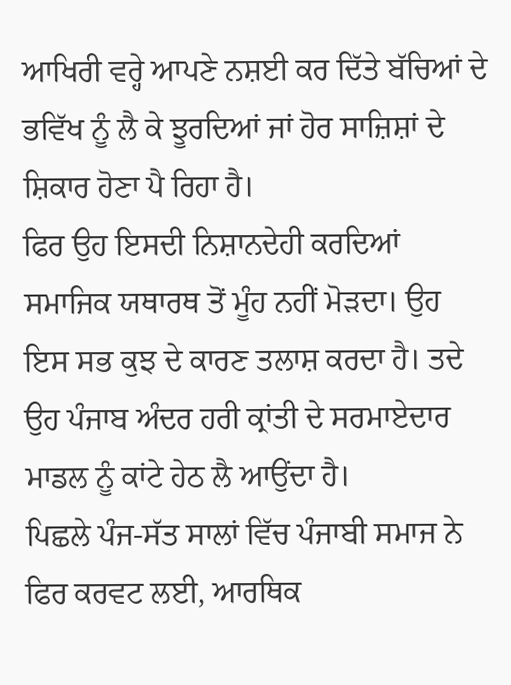ਆਖਿਰੀ ਵਰ੍ਹੇ ਆਪਣੇ ਨਸ਼ਈ ਕਰ ਦਿੱਤੇ ਬੱਚਿਆਂ ਦੇ ਭਵਿੱਖ ਨੂੰ ਲੈ ਕੇ ਝੂਰਦਿਆਂ ਜਾਂ ਹੋਰ ਸਾਜ਼ਿਸ਼ਾਂ ਦੇ ਸ਼ਿਕਾਰ ਹੋਣਾ ਪੈ ਰਿਹਾ ਹੈ।
ਫਿਰ ਉਹ ਇਸਦੀ ਨਿਸ਼ਾਨਦੇਹੀ ਕਰਦਿਆਂ ਸਮਾਜਿਕ ਯਥਾਰਥ ਤੋਂ ਮੂੰਹ ਨਹੀਂ ਮੋੜਦਾ। ਉਹ ਇਸ ਸਭ ਕੁਝ ਦੇ ਕਾਰਣ ਤਲਾਸ਼ ਕਰਦਾ ਹੈ। ਤਦੇ ਉਹ ਪੰਜਾਬ ਅੰਦਰ ਹਰੀ ਕ੍ਰਾਂਤੀ ਦੇ ਸਰਮਾਏਦਾਰ ਮਾਡਲ ਨੂੰ ਕਾਂਟੇ ਹੇਠ ਲੈ ਆਉਂਦਾ ਹੈ।
ਪਿਛਲੇ ਪੰਜ-ਸੱਤ ਸਾਲਾਂ ਵਿੱਚ ਪੰਜਾਬੀ ਸਮਾਜ ਨੇ ਫਿਰ ਕਰਵਟ ਲਈ, ਆਰਥਿਕ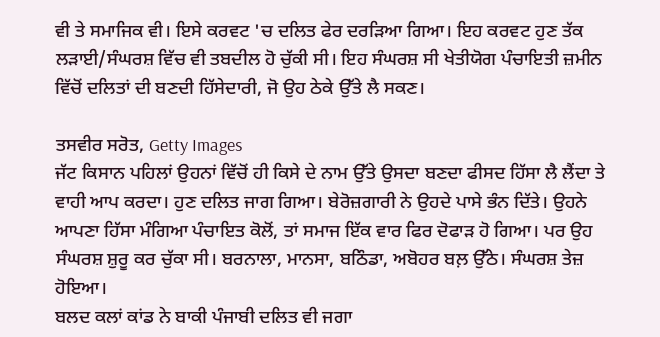ਵੀ ਤੇ ਸਮਾਜਿਕ ਵੀ। ਇਸੇ ਕਰਵਟ 'ਚ ਦਲਿਤ ਫੇਰ ਦਰੜਿਆ ਗਿਆ। ਇਹ ਕਰਵਟ ਹੁਣ ਤੱਕ ਲੜਾਈ/ਸੰਘਰਸ਼ ਵਿੱਚ ਵੀ ਤਬਦੀਲ ਹੋ ਚੁੱਕੀ ਸੀ। ਇਹ ਸੰਘਰਸ਼ ਸੀ ਖੇਤੀਯੋਗ ਪੰਚਾਇਤੀ ਜ਼ਮੀਨ ਵਿੱਚੋਂ ਦਲਿਤਾਂ ਦੀ ਬਣਦੀ ਹਿੱਸੇਦਾਰੀ, ਜੋ ਉਹ ਠੇਕੇ ਉੱਤੇ ਲੈ ਸਕਣ।

ਤਸਵੀਰ ਸਰੋਤ, Getty Images
ਜੱਟ ਕਿਸਾਨ ਪਹਿਲਾਂ ਉਹਨਾਂ ਵਿੱਚੋਂ ਹੀ ਕਿਸੇ ਦੇ ਨਾਮ ਉੱਤੇ ਉਸਦਾ ਬਣਦਾ ਫੀਸਦ ਹਿੱਸਾ ਲੈ ਲੈਂਦਾ ਤੇ ਵਾਹੀ ਆਪ ਕਰਦਾ। ਹੁਣ ਦਲਿਤ ਜਾਗ ਗਿਆ। ਬੇਰੋਜ਼ਗਾਰੀ ਨੇ ਉਹਦੇ ਪਾਸੇ ਭੰਨ ਦਿੱਤੇ। ਉਹਨੇ ਆਪਣਾ ਹਿੱਸਾ ਮੰਗਿਆ ਪੰਚਾਇਤ ਕੋਲੋਂ, ਤਾਂ ਸਮਾਜ ਇੱਕ ਵਾਰ ਫਿਰ ਦੋਫਾੜ ਹੋ ਗਿਆ। ਪਰ ਉਹ ਸੰਘਰਸ਼ ਸ਼ੁਰੂ ਕਰ ਚੁੱਕਾ ਸੀ। ਬਰਨਾਲਾ, ਮਾਨਸਾ, ਬਠਿੰਡਾ, ਅਬੋਹਰ ਬਲ਼ ਉੱਠੇ। ਸੰਘਰਸ਼ ਤੇਜ਼ ਹੋਇਆ।
ਬਲਦ ਕਲਾਂ ਕਾਂਡ ਨੇ ਬਾਕੀ ਪੰਜਾਬੀ ਦਲਿਤ ਵੀ ਜਗਾ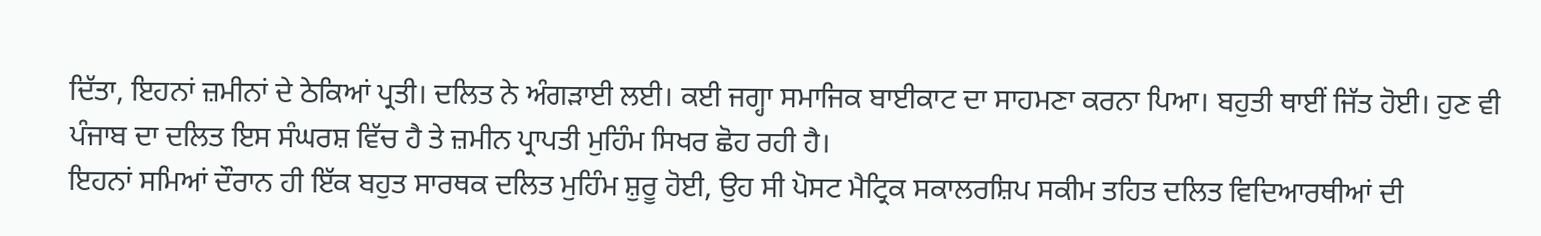ਦਿੱਤਾ, ਇਹਨਾਂ ਜ਼ਮੀਨਾਂ ਦੇ ਠੇਕਿਆਂ ਪ੍ਰਤੀ। ਦਲਿਤ ਨੇ ਅੰਗੜਾਈ ਲਈ। ਕਈ ਜਗ੍ਹਾ ਸਮਾਜਿਕ ਬਾਈਕਾਟ ਦਾ ਸਾਹਮਣਾ ਕਰਨਾ ਪਿਆ। ਬਹੁਤੀ ਥਾਈਂ ਜਿੱਤ ਹੋਈ। ਹੁਣ ਵੀ ਪੰਜਾਬ ਦਾ ਦਲਿਤ ਇਸ ਸੰਘਰਸ਼ ਵਿੱਚ ਹੈ ਤੇ ਜ਼ਮੀਨ ਪ੍ਰਾਪਤੀ ਮੁਹਿੰਮ ਸਿਖਰ ਛੋਹ ਰਹੀ ਹੈ।
ਇਹਨਾਂ ਸਮਿਆਂ ਦੌਰਾਨ ਹੀ ਇੱਕ ਬਹੁਤ ਸਾਰਥਕ ਦਲਿਤ ਮੁਹਿੰਮ ਸ਼ੁਰੂ ਹੋਈ, ਉਹ ਸੀ ਪੋਸਟ ਮੈਟ੍ਰਿਕ ਸਕਾਲਰਸ਼ਿਪ ਸਕੀਮ ਤਹਿਤ ਦਲਿਤ ਵਿਦਿਆਰਥੀਆਂ ਦੀ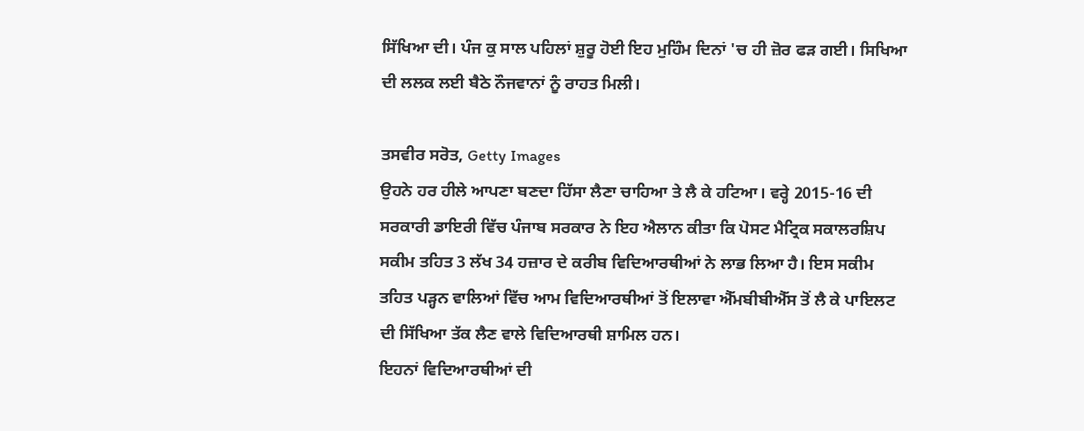ਸਿੱਖਿਆ ਦੀ। ਪੰਜ ਕੁ ਸਾਲ ਪਹਿਲਾਂ ਸ਼ੁਰੂ ਹੋਈ ਇਹ ਮੁਹਿੰਮ ਦਿਨਾਂ 'ਚ ਹੀ ਜ਼ੋਰ ਫੜ ਗਈ। ਸਿਖਿਆ ਦੀ ਲਲਕ ਲਈ ਬੈਠੇ ਨੌਜਵਾਨਾਂ ਨੂੰ ਰਾਹਤ ਮਿਲੀ।

ਤਸਵੀਰ ਸਰੋਤ, Getty Images
ਉਹਨੇ ਹਰ ਹੀਲੇ ਆਪਣਾ ਬਣਦਾ ਹਿੱਸਾ ਲੈਣਾ ਚਾਹਿਆ ਤੇ ਲੈ ਕੇ ਹਟਿਆ। ਵਰ੍ਹੇ 2015-16 ਦੀ ਸਰਕਾਰੀ ਡਾਇਰੀ ਵਿੱਚ ਪੰਜਾਬ ਸਰਕਾਰ ਨੇ ਇਹ ਐਲਾਨ ਕੀਤਾ ਕਿ ਪੋਸਟ ਮੈਟ੍ਰਿਕ ਸਕਾਲਰਸ਼ਿਪ ਸਕੀਮ ਤਹਿਤ 3 ਲੱਖ 34 ਹਜ਼ਾਰ ਦੇ ਕਰੀਬ ਵਿਦਿਆਰਥੀਆਂ ਨੇ ਲਾਭ ਲਿਆ ਹੈ। ਇਸ ਸਕੀਮ ਤਹਿਤ ਪੜ੍ਹਨ ਵਾਲਿਆਂ ਵਿੱਚ ਆਮ ਵਿਦਿਆਰਥੀਆਂ ਤੋਂ ਇਲਾਵਾ ਐੱਮਬੀਬੀਐੱਸ ਤੋਂ ਲੈ ਕੇ ਪਾਇਲਟ ਦੀ ਸਿੱਖਿਆ ਤੱਕ ਲੈਣ ਵਾਲੇ ਵਿਦਿਆਰਥੀ ਸ਼ਾਮਿਲ ਹਨ।
ਇਹਨਾਂ ਵਿਦਿਆਰਥੀਆਂ ਦੀ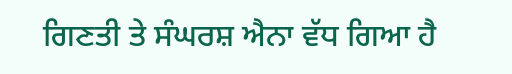ਗਿਣਤੀ ਤੇ ਸੰਘਰਸ਼ ਐਨਾ ਵੱਧ ਗਿਆ ਹੈ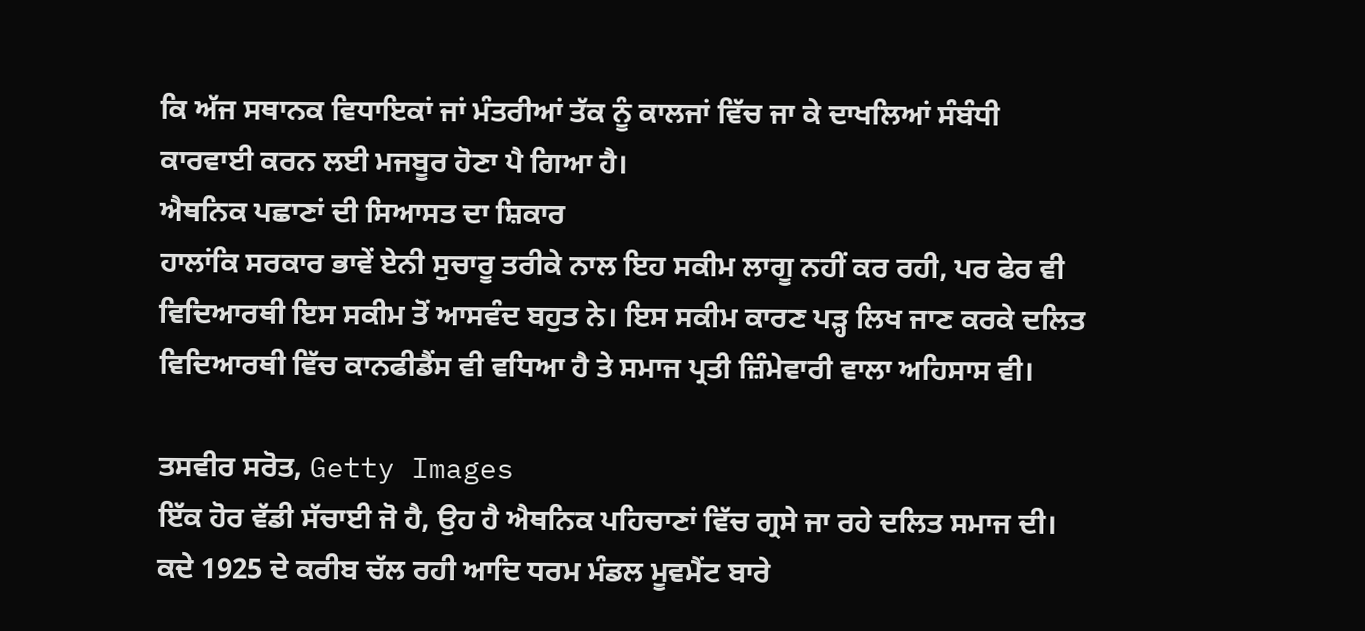ਕਿ ਅੱਜ ਸਥਾਨਕ ਵਿਧਾਇਕਾਂ ਜਾਂ ਮੰਤਰੀਆਂ ਤੱਕ ਨੂੰ ਕਾਲਜਾਂ ਵਿੱਚ ਜਾ ਕੇ ਦਾਖਲਿਆਂ ਸੰਬੰਧੀ ਕਾਰਵਾਈ ਕਰਨ ਲਈ ਮਜਬੂਰ ਹੋਣਾ ਪੈ ਗਿਆ ਹੈ।
ਐਥਨਿਕ ਪਛਾਣਾਂ ਦੀ ਸਿਆਸਤ ਦਾ ਸ਼ਿਕਾਰ
ਹਾਲਾਂਕਿ ਸਰਕਾਰ ਭਾਵੇਂ ਏਨੀ ਸੁਚਾਰੂ ਤਰੀਕੇ ਨਾਲ ਇਹ ਸਕੀਮ ਲਾਗੂ ਨਹੀਂ ਕਰ ਰਹੀ, ਪਰ ਫੇਰ ਵੀ ਵਿਦਿਆਰਥੀ ਇਸ ਸਕੀਮ ਤੋਂ ਆਸਵੰਦ ਬਹੁਤ ਨੇ। ਇਸ ਸਕੀਮ ਕਾਰਣ ਪੜ੍ਹ ਲਿਖ ਜਾਣ ਕਰਕੇ ਦਲਿਤ ਵਿਦਿਆਰਥੀ ਵਿੱਚ ਕਾਨਫੀਡੈਂਸ ਵੀ ਵਧਿਆ ਹੈ ਤੇ ਸਮਾਜ ਪ੍ਰਤੀ ਜ਼ਿੰਮੇਵਾਰੀ ਵਾਲਾ ਅਹਿਸਾਸ ਵੀ।

ਤਸਵੀਰ ਸਰੋਤ, Getty Images
ਇੱਕ ਹੋਰ ਵੱਡੀ ਸੱਚਾਈ ਜੋ ਹੈ, ਉਹ ਹੈ ਐਥਨਿਕ ਪਹਿਚਾਣਾਂ ਵਿੱਚ ਗ੍ਰਸੇ ਜਾ ਰਹੇ ਦਲਿਤ ਸਮਾਜ ਦੀ। ਕਦੇ 1925 ਦੇ ਕਰੀਬ ਚੱਲ ਰਹੀ ਆਦਿ ਧਰਮ ਮੰਡਲ ਮੂਵਮੈਂਟ ਬਾਰੇ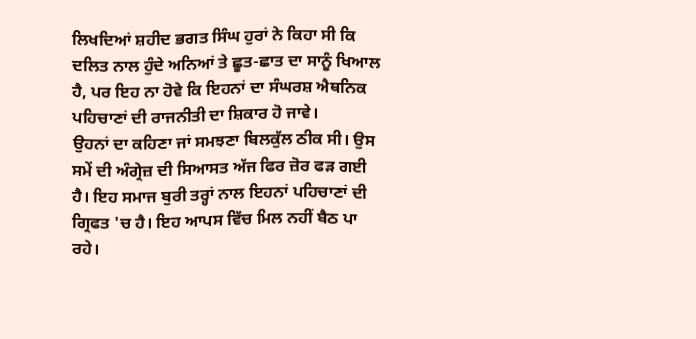ਲਿਖਦਿਆਂ ਸ਼ਹੀਦ ਭਗਤ ਸਿੰਘ ਹੁਰਾਂ ਨੇ ਕਿਹਾ ਸੀ ਕਿ ਦਲਿਤ ਨਾਲ ਹੁੰਦੇ ਅਨਿਆਂ ਤੇ ਛੂਤ-ਛਾਤ ਦਾ ਸਾਨੂੰ ਖਿਆਲ ਹੈ, ਪਰ ਇਹ ਨਾ ਹੋਵੇ ਕਿ ਇਹਨਾਂ ਦਾ ਸੰਘਰਸ਼ ਐਥਨਿਕ ਪਹਿਚਾਣਾਂ ਦੀ ਰਾਜਨੀਤੀ ਦਾ ਸ਼ਿਕਾਰ ਹੋ ਜਾਵੇ।
ਉਹਨਾਂ ਦਾ ਕਹਿਣਾ ਜਾਂ ਸਮਝਣਾ ਬਿਲਕੁੱਲ ਠੀਕ ਸੀ। ਉਸ ਸਮੇਂ ਦੀ ਅੰਗ੍ਰੇਜ਼ ਦੀ ਸਿਆਸਤ ਅੱਜ ਫਿਰ ਜ਼ੋਰ ਫੜ ਗਈ ਹੈ। ਇਹ ਸਮਾਜ ਬੁਰੀ ਤਰ੍ਹਾਂ ਨਾਲ ਇਹਨਾਂ ਪਹਿਚਾਣਾਂ ਦੀ ਗ੍ਰਿਫਤ 'ਚ ਹੈ। ਇਹ ਆਪਸ ਵਿੱਚ ਮਿਲ ਨਹੀਂ ਬੈਠ ਪਾ ਰਹੇ।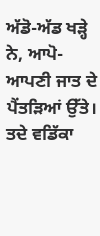ਅੱਡੋ-ਅੱਡ ਖੜ੍ਹੇ ਨੇ, ਆਪੋ-ਆਪਣੀ ਜਾਤ ਦੇ ਪੈਂਤੜਿਆਂ ਉੱਤੇ। ਤਦੇ ਵਡਿੱਕਾ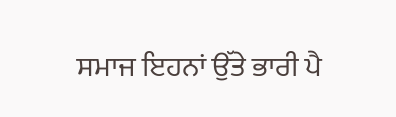ਸਮਾਜ ਇਹਨਾਂ ਉੱਤੇ ਭਾਰੀ ਪੈ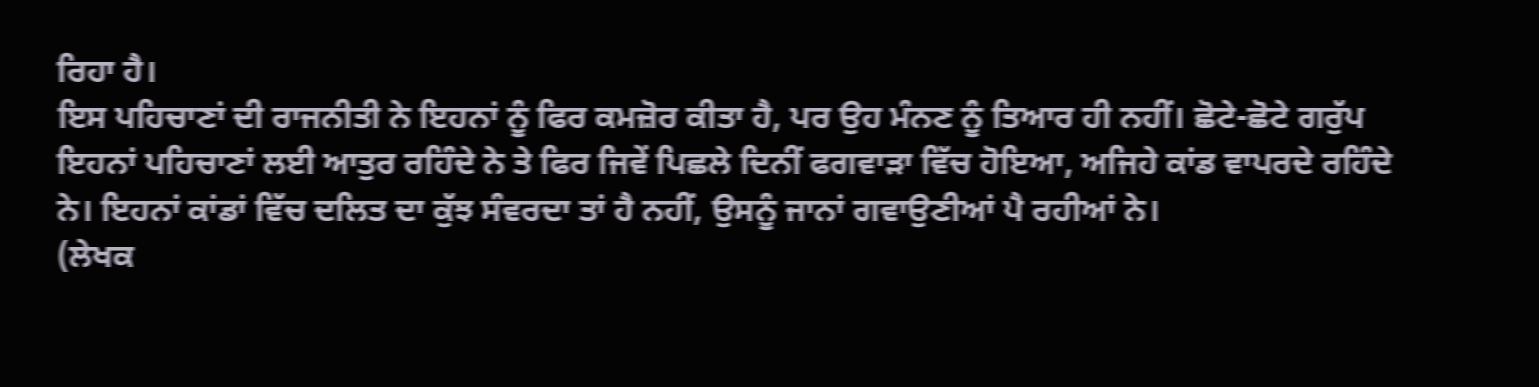ਰਿਹਾ ਹੈ।
ਇਸ ਪਹਿਚਾਣਾਂ ਦੀ ਰਾਜਨੀਤੀ ਨੇ ਇਹਨਾਂ ਨੂੰ ਫਿਰ ਕਮਜ਼ੋਰ ਕੀਤਾ ਹੈ, ਪਰ ਉਹ ਮੰਨਣ ਨੂੰ ਤਿਆਰ ਹੀ ਨਹੀਂ। ਛੋਟੇ-ਛੋਟੇ ਗਰੁੱਪ ਇਹਨਾਂ ਪਹਿਚਾਣਾਂ ਲਈ ਆਤੁਰ ਰਹਿੰਦੇ ਨੇ ਤੇ ਫਿਰ ਜਿਵੇਂ ਪਿਛਲੇ ਦਿਨੀਂ ਫਗਵਾੜਾ ਵਿੱਚ ਹੋਇਆ, ਅਜਿਹੇ ਕਾਂਡ ਵਾਪਰਦੇ ਰਹਿੰਦੇ ਨੇ। ਇਹਨਾਂ ਕਾਂਡਾਂ ਵਿੱਚ ਦਲਿਤ ਦਾ ਕੁੱਝ ਸੰਵਰਦਾ ਤਾਂ ਹੈ ਨਹੀਂ, ਉਸਨੂੰ ਜਾਨਾਂ ਗਵਾਉਣੀਆਂ ਪੈ ਰਹੀਆਂ ਨੇ।
(ਲੇਖਕ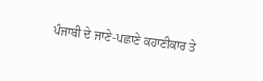ਪੰਜਾਬੀ ਦੇ ਜਾਣੇ-ਪਛਾਣੇ ਕਹਾਣੀਕਾਰ ਤੇ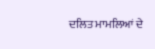ਦਲਿਤ ਮਾਮਲਿਆਂ ਦੇ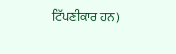ਟਿੱਪਣੀਕਾਰ ਹਨ)